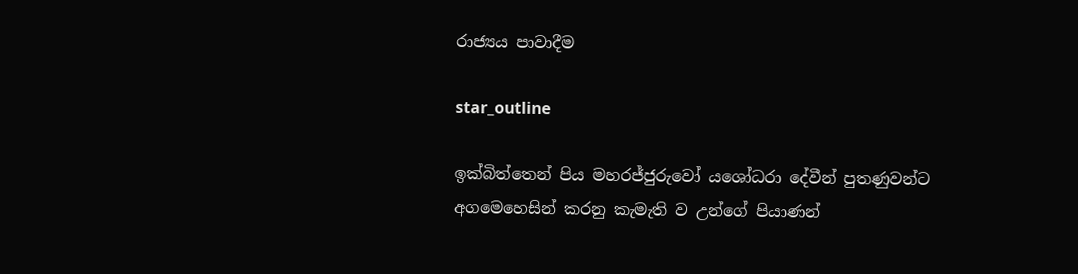රාජ්‍යය පාවාදීම

star_outline

ඉක්බිත්තෙන් පිය මහරජ්ජුරුවෝ යශෝධරා දේවීන් පුතණුවන්ට අගමෙහෙසින් කරනු කැමැති ව උන්ගේ පියාණන්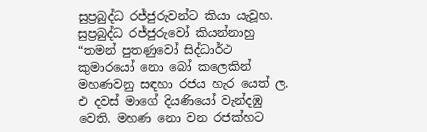සුප්‍රබුද්ධ රජ්ජුරුවන්ට කියා යැවූහ. සුප්‍රබුද්ධ රජ්ජුරුවෝ කියන්නාහු “තමන් පුතණුවෝ සිද්ධාර්ථ කුමාරයෝ නො බෝ කලෙකින් මහණවනු සඳහා රජය හැර යෙත් ල. එ දවස් මාගේ දියණියෝ වැන්දඹු වෙති. මහණ නො වන රජක්හට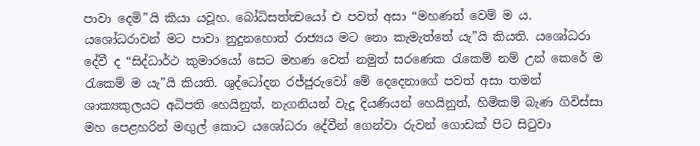පාවා දෙමි”යි කියා යවූහ. බෝධිසත්ත්‍වයෝ එ පවත් අසා “මහණත් වෙම් ම ය. යශෝධරාවන් මට පාවා නුදුනහොත් රාජ්‍යය මට නො කැමැත්තේ යැ”යි කියති. යශෝධරා දේවී ද “සිද්ධාර්ථ කුමාරයෝ සෙට මහණ වෙත් නමුත් සරණෙක රැකෙම් නම් උන් කෙරේ ම රැකෙම් ම යැ”යි කියති. ශුද්ධෝදන රජ්ජුරුවෝ මේ දෙදෙනාගේ පවත් අසා තමන් ශාක්‍යකුලයට අධිපති හෙයිනුත්, නැගනියන් වැදූ දියණියන් හෙයිනුත්, හිමිකම් බැණ ගිවිස්සා මහ පෙළහරින් මඟුල් කොට යශෝධරා දේවීන් ගෙන්වා රුවන් ගොඩක් පිට සිටුවා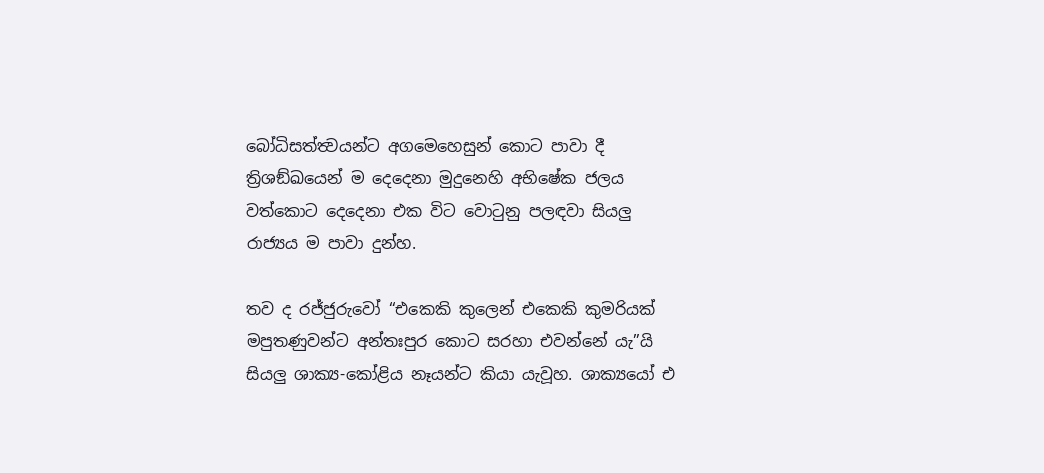බෝධිසත්ත්‍වයන්ට අගමෙහෙසුන් කොට පාවා දී ත්‍රිශඞ්ඛයෙන් ම දෙදෙනා මුදුනෙහි අභිෂේක ජලය වත්කොට දෙදෙනා එක විට වොටුනු පලඳවා සියලු රාජ්‍යය ම පාවා දුන්හ.

තව ද රජ්ජුරුවෝ “එකෙකි කුලෙන් එකෙකි කුමරියක් මපුතණුවන්ට අන්තඃපුර කොට සරහා එවන්නේ යැ”යි සියලු ශාක්‍ය-කෝළිය නෑයන්ට කියා යැවූහ. ශාක්‍යයෝ එ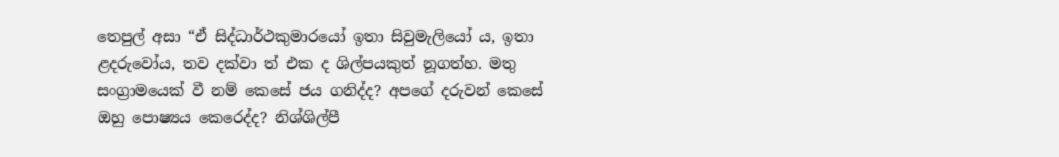තෙපුල් අසා “ඒ සිද්ධාර්ථකුමාරයෝ ඉතා සිවුමැලියෝ ය, ඉතා ළදරුවෝය, තව දක්වා ත් එක ද ශිල්පයකුත් නූගත්හ. මතු සංග්‍රාමයෙක් වී නම් කෙසේ ජය ගනිද්ද? අපගේ දරුවන් කෙසේ ඔහු පොෂ්‍යය කෙරෙද්ද? නිශ්ශිල්පී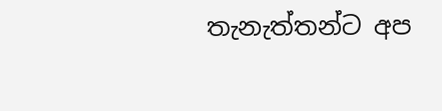තැනැත්තන්ට අප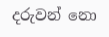දරුවන් නො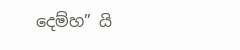දෙම්හ” යි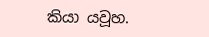කියා යවූහ.